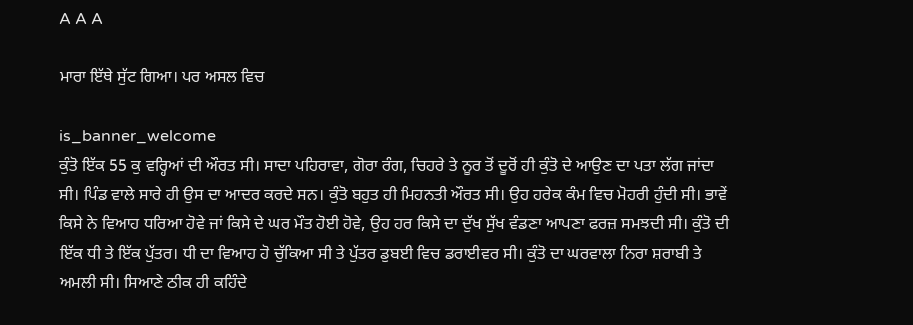A A A

ਮਾਰਾ ਇੱਥੇ ਸੁੱਟ ਗਿਆ। ਪਰ ਅਸਲ ਵਿਚ

is_banner_welcome
ਕੁੰਤੋ ਇੱਕ 55 ਕੁ ਵਰ੍ਹਿਆਂ ਦੀ ਔਰਤ ਸੀ। ਸਾਦਾ ਪਹਿਰਾਵਾ, ਗੋਰਾ ਰੰਗ, ਚਿਹਰੇ ਤੇ ਨੂਰ ਤੋਂ ਦੂਰੋਂ ਹੀ ਕੁੰਤੋ ਦੇ ਆਉਣ ਦਾ ਪਤਾ ਲੱਗ ਜਾਂਦਾ ਸੀ। ਪਿੰਡ ਵਾਲੇ ਸਾਰੇ ਹੀ ਉਸ ਦਾ ਆਦਰ ਕਰਦੇ ਸਨ। ਕੁੰਤੋ ਬਹੁਤ ਹੀ ਮਿਹਨਤੀ ਔਰਤ ਸੀ। ਉਹ ਹਰੇਕ ਕੰਮ ਵਿਚ ਮੋਹਰੀ ਹੁੰਦੀ ਸੀ। ਭਾਵੇਂ ਕਿਸੇ ਨੇ ਵਿਆਹ ਧਰਿਆ ਹੋਵੇ ਜਾਂ ਕਿਸੇ ਦੇ ਘਰ ਮੌਤ ਹੋਈ ਹੋਵੇ, ਉਹ ਹਰ ਕਿਸੇ ਦਾ ਦੁੱਖ ਸੁੱਖ ਵੰਡਣਾ ਆਪਣਾ ਫਰਜ਼ ਸਮਝਦੀ ਸੀ। ਕੁੰਤੋ ਦੀ ਇੱਕ ਧੀ ਤੇ ਇੱਕ ਪੁੱਤਰ। ਧੀ ਦਾ ਵਿਆਹ ਹੋ ਚੁੱਕਿਆ ਸੀ ਤੇ ਪੁੱਤਰ ਡੁਬਈ ਵਿਚ ਡਰਾਈਵਰ ਸੀ। ਕੁੰਤੋ ਦਾ ਘਰਵਾਲਾ ਨਿਰਾ ਸ਼ਰਾਬੀ ਤੇ ਅਮਲੀ ਸੀ। ਸਿਆਣੇ ਠੀਕ ਹੀ ਕਹਿੰਦੇ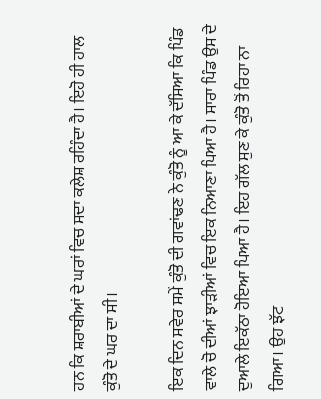ਹਨ ਕਿ ਸ਼ਰਾਬੀਆਂ ਦੇ ਘਰਾਂ ਵਿਚ ਸਦਾ ਕਲੇਸ਼ ਰਹਿੰਦਾ ਹੈ। ਇਹੋ ਹੀ ਹਾਲ ਕੁੰਤੋ ਦੇ ਘਰ ਦਾ ਸੀ।

ਇਕ ਦਿਨ ਸਵੇਰ ਸਮੇਂ ਕੁੰਤੋ ਦੀ ਗਵਾਂਢਣ ਨੇ ਕੁੰਤੋ ਨੂੰ ਆ ਕੇ ਦੱਸਿਆ ਕਿ ਪਿੰਡ ਵਾਲੇ ਚੋ ਦੀਆਂ ਝਾੜੀਆਂ ਵਿਚ ਇਕ ਨਿਆਣਾ ਪਿਆ ਹੈ। ਸਾਰਾ ਪਿੰਡ ਉਸ ਦੇ ਦੁਆਲੇ ਇਕੱਠਾ ਹੋਇਆ ਪਿਆ ਹੈ। ਇਹ ਗੱਲ ਸੁਣ ਕੇ ਕੁੰਤੋ ਤੋਂ ਰਿਹਾ ਨਾ ਗਿਆ। ਉਹ ਝੱਟ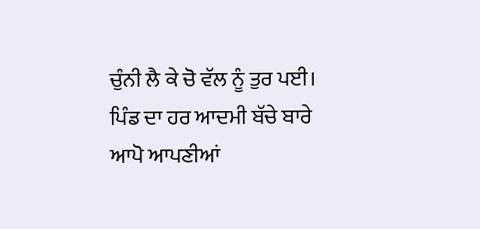ਚੁੰਨੀ ਲੈ ਕੇ ਚੋ ਵੱਲ ਨੂੰ ਤੁਰ ਪਈ। ਪਿੰਡ ਦਾ ਹਰ ਆਦਮੀ ਬੱਚੇ ਬਾਰੇ ਆਪੋ ਆਪਣੀਆਂ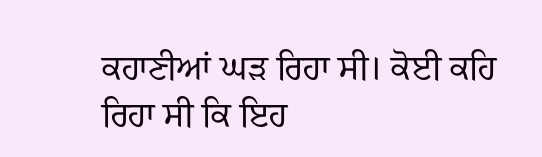ਕਹਾਣੀਆਂ ਘੜ ਰਿਹਾ ਸੀ। ਕੋਈ ਕਹਿ ਰਿਹਾ ਸੀ ਕਿ ਇਹ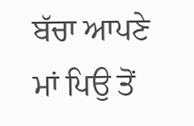ਬੱਚਾ ਆਪਣੇ ਮਾਂ ਪਿਉ ਤੋਂ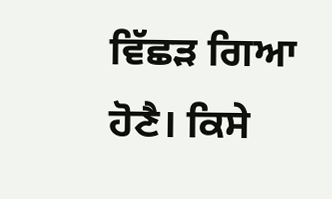ਵਿੱਛੜ ਗਿਆ ਹੋਣੈ। ਕਿਸੇ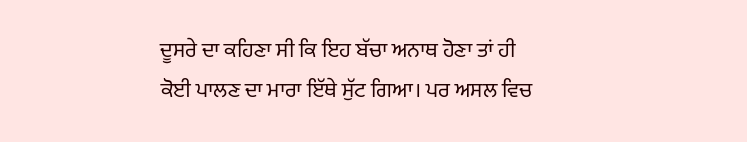ਦੂਸਰੇ ਦਾ ਕਹਿਣਾ ਸੀ ਕਿ ਇਹ ਬੱਚਾ ਅਨਾਥ ਹੋਣਾ ਤਾਂ ਹੀ ਕੋਈ ਪਾਲਣ ਦਾ ਮਾਰਾ ਇੱਥੇ ਸੁੱਟ ਗਿਆ। ਪਰ ਅਸਲ ਵਿਚ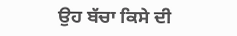ਉਹ ਬੱਚਾ ਕਿਸੇ ਦੀ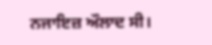ਨਜਾਇਜ਼ ਔਲਾਦ ਸੀ।